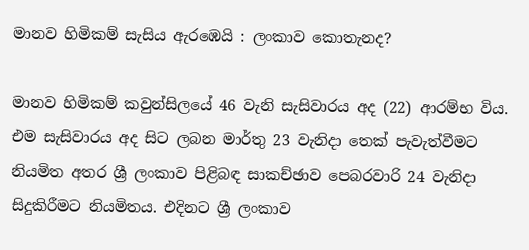මානව හිමිකම් සැසිය ඇරඹෙයි : ලංකාව කොතැනද?

මානව හිමිකම් කවුන්සිලයේ 46 වැනි සැසිවාරය අද (22) ආරම්භ විය.
එම සැසිවාරය අද සිට ලබන මාර්තු 23 වැනිදා තෙක් පැවැත්වීමට නියමිත අතර ශ්‍රී ලංකාව පිළිබඳ සාකච්ඡාව පෙබරවාරි 24 වැනිදා සිදුකිරීමට නියමිතය. එදිනට ශ්‍රී ලංකාව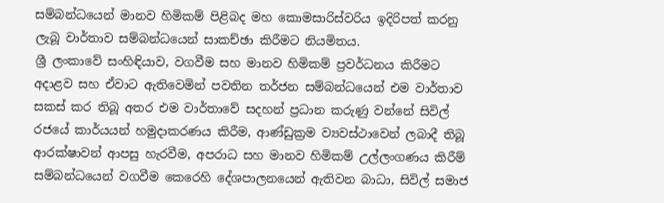සම්බන්ධයෙන් මානව හිමිකම් පිළිබද මහ කොමසාරිස්වරිය ඉදිරිපත් කරනු ලැබූ වාර්තාව සම්බන්ධයෙන් සාකච්ඡා කිරීමට නියමිතය.
ශ්‍රී ලංකාවේ සංහිඳියාව, වගවීම සහ මානව හිමිකම් ප්‍රවර්ධනය කිරීමට අදාළව සහ ඒවාට ඇතිවෙමින් පවතින තර්ජන සම්බන්ධයෙන් එම වාර්තාව සකස් කර තිබූ අතර එම වාර්තාවේ සදහන් ප්‍රධාන කරුණු වන්නේ සිවිල් රජයේ කාර්යයන් හමුදාකරණය කිරීම, ආණ්ඩුක්‍රම ව්‍යවස්ථාවෙන් ලබාදී තිබූ ආරක්ෂාවන් ආපසු හැරවීම, අපරාධ සහ මානව හිමිකම් උල්ලංගණය කිරීම් සම්බන්ධයෙන් වගවීම කෙරෙහි දේශපාලනයෙන් ඇතිවන බාධා, සිවිල් සමාජ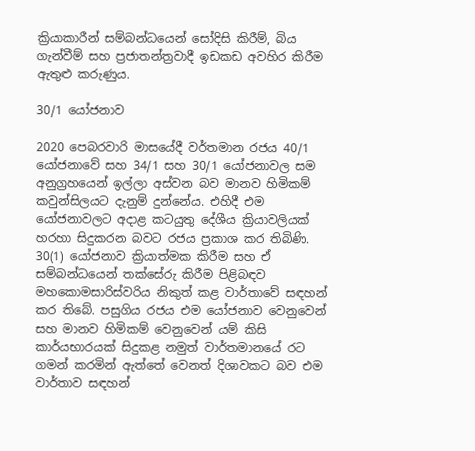ක්‍රියාකාරීන් සම්බන්ධයෙන් සෝදිසි කිරීම්, බිය ගැන්වීම් සහ ප්‍රජාතන්ත්‍රවාදී ඉඩකඩ අවහිර කිරීම ඇතුළු කරුණුය.

30/1 යෝජනාව

2020 පෙබරවාරි මාසයේදී වර්තමාන රජය 40/1 යෝජනාවේ සහ 34/1 සහ 30/1 යෝජනාවල සම අනුග්‍රහයෙන් ඉල්ලා අස්වන බව මානව හිමිකම් කවුන්සිලයට දැනුම් දුන්නේය. එහිදී එම යෝජනාවලට අදාළ කටයුතු දේශීය ක්‍රියාවලියක් හරහා සිදුකරන බවට රජය ප්‍රකාශ කර තිබිණි.
30(1) යෝජනාව ක්‍රියාත්මක කිරීම සහ ඒ සම්බන්ධයෙන් තක්සේරු කිරීම පිළිබඳව මහකොමසාරිස්වරිය නිකුත් කළ වාර්තාවේ සඳහන් කර තිබේ. පසුගිය රජය එම යෝජනාව වෙනුවෙන් සහ මානව හිමිකම් වෙනුවෙන් යම් කිසි කාර්යභාරයක් සිදුකළ නමුත් වාර්තමානයේ රට ගමන් කරමින් ඇත්තේ වෙනත් දිශාවකට බව එම වාර්තාව සඳහන්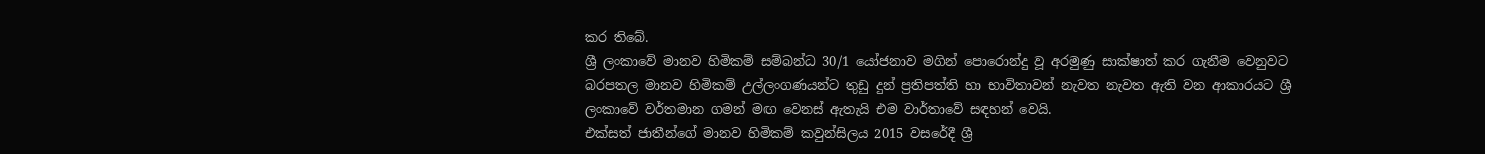කර තිබේ.
ශ්‍රී ලංකාවේ මානව හිමිකම් සම්බන්ධ 30/1 යෝජනාව මගින් පොරොන්දු වූ අරමුණු සාක්ෂාත් කර ගැනීම වෙනුවට බරපතල මානව හිමිකම් උල්ලංගණයන්ට තුඩු දුන් ප්‍රතිපත්ති හා භාවිතාවන් නැවත නැවත ඇති වන ආකාරයට ශ්‍රී ලංකාවේ වර්තමාන ගමන් මඟ වෙනස් ඇතැයි එම වාර්තාවේ සඳහන් වෙයි.
එක්සත් ජාතීන්ගේ මානව හිමිකම් කවුන්සිලය 2015 වසරේදී ශ්‍රී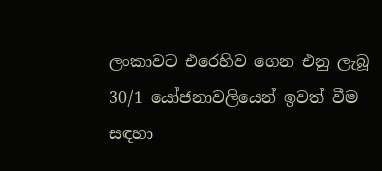ලංකාවට එරෙහිව ගෙන එනු ලැබූ 30/1 යෝජනාවලියෙන් ඉවත් වීම සඳහා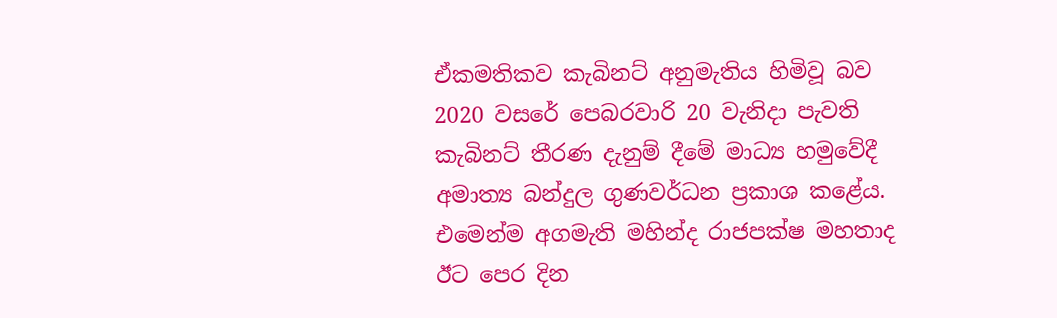ඒකමතිකව කැබිනට් අනුමැතිය හිමිවූ බව 2020 වසරේ පෙබරවාරි 20 වැනිදා පැවති කැබිනට් තීරණ දැනුම් දීමේ මාධ්‍ය හමුවේදී අමාත්‍ය බන්දුල ගුණවර්ධන ප්‍රකාශ කළේය.
එමෙන්ම අගමැති මහින්ද රාජපක්ෂ මහතාද ඊට පෙර දින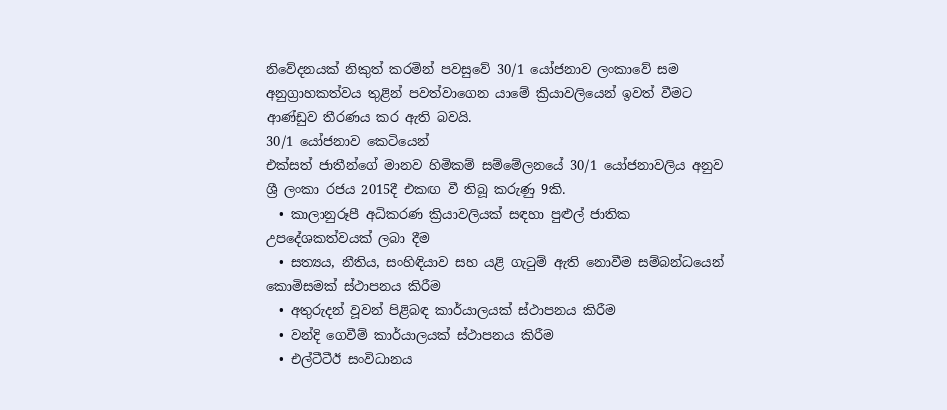නිවේදනයක් නිකුත් කරමින් පවසුවේ 30/1 යෝජනාව ලංකාවේ සම අනුග්‍රාහකත්වය තුළින් පවත්වාගෙන යාමේ ක්‍රියාවලියෙන් ඉවත් වීමට ආණ්ඩුව තීරණය කර ඇති බවයි.
30/1 යෝජනාව කෙටියෙන්
එක්සත් ජාතීන්ගේ මානව හිමිකම් සම්මේලනයේ 30/1 යෝජනාවලිය අනුව ශ්‍රී ලංකා රජය 2015දී එකඟ වී තිබූ කරුණු 9කි.
  • කාලානුරූපී අධිකරණ ක්‍රියාවලියක් සඳහා පුළුල් ජාතික උපදේශකත්වයක් ලබා දීම
  • සත්‍යය, නීතිය, සංහිඳියාව සහ යළි ගැටුම් ඇති නොවීම සම්බන්ධයෙන් කොමිසමක් ස්ථාපනය කිරීම
  • අතුරුදන් වූවන් පිළිබඳ කාර්යාලයක් ස්ථාපනය කිරීම
  • වන්දි ගෙවීම් කාර්යාලයක් ස්ථාපනය කිරීම
  • එල්ටීටීඊ සංවිධානය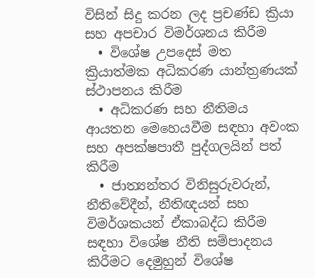විසින් සිදු කරන ලද ප්‍රචණ්ඩ ක්‍රියා සහ අපචාර විමර්ශනය කිරීම
  • විශේෂ උපදෙස් මත ක්‍රියාත්මක අධිකරණ යාන්ත්‍රණයක් ස්ථාපනය කිරීම‍
  • අධිකරණ සහ නීතිමය ආයතන මෙහෙයවීම සඳහා අවංක සහ අපක්ෂපාතී පුද්ගලයින් පත් කිරීම
  • ජාත්‍යන්තර විනිසුරුවරුන්, නීතිවේදීන්, නීතිඥයන් සහ විමර්ශකයන් ඒකාබද්ධ කිරීම සඳහා විශේෂ නීති සම්පාදනය කිරීමට දෙමුහුන් විශේෂ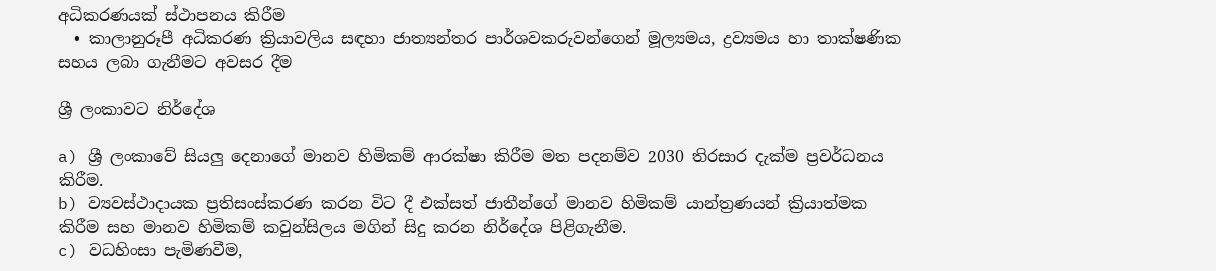අධිකරණයක් ස්ථාපනය කිරීම
  • කාලානුරූපී අධිකරණ ක්‍රියාවලිය සඳහා ජාත්‍යන්තර පාර්ශවකරුවන්ගෙන් මූල්‍යමය, ද්‍රව්‍යමය හා තාක්ෂණික සහය ලබා ගැනීමට අවසර දීම

ශ්‍රී ලංකාවට නිර්දේශ

a) ශ්‍රී ලංකාවේ සියලු දෙනාගේ මානව හිමිකම් ආරක්ෂා කිරීම මත පදනම්ව 2030 තිරසාර දැක්ම ප්‍රවර්ධනය කිරීම.
b) ව්‍යවස්ථාදායක ප්‍රතිසංස්කරණ කරන විට දී එක්සත් ජාතීන්ගේ මානව හිමිකම් යාන්ත්‍රණයන් ක්‍රියාත්මක කිරීම සහ මානව හිමිකම් කවුන්සිලය මගින් සිදු කරන නිර්දේශ පිළිගැනීම.
c) වධහිංසා පැමිණවීම,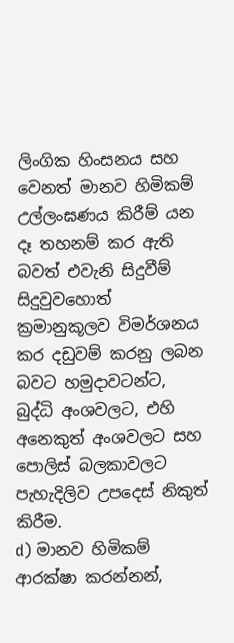ලිංගික හිංසනය සහ වෙනත් මානව හිමිකම් උල්ලංඝණය කිරීම් යන දෑ තහනම් කර ඇති බවත් එවැනි සිදුවීම් සිදුවුවහොත් ක්‍රමානුකූලව විමර්ශනය කර දඩුවම් කරනු ලබන බවට හමුදාවටන්ට, බුද්ධි අංශවලට, එහි අනෙකුත් අංශවලට සහ පොලිස් බලකාවලට පැහැදිලිව උපදෙස් නිකුත් කිරීම.
d) මානව හිමිකම් ආරක්ෂා කරන්නන්,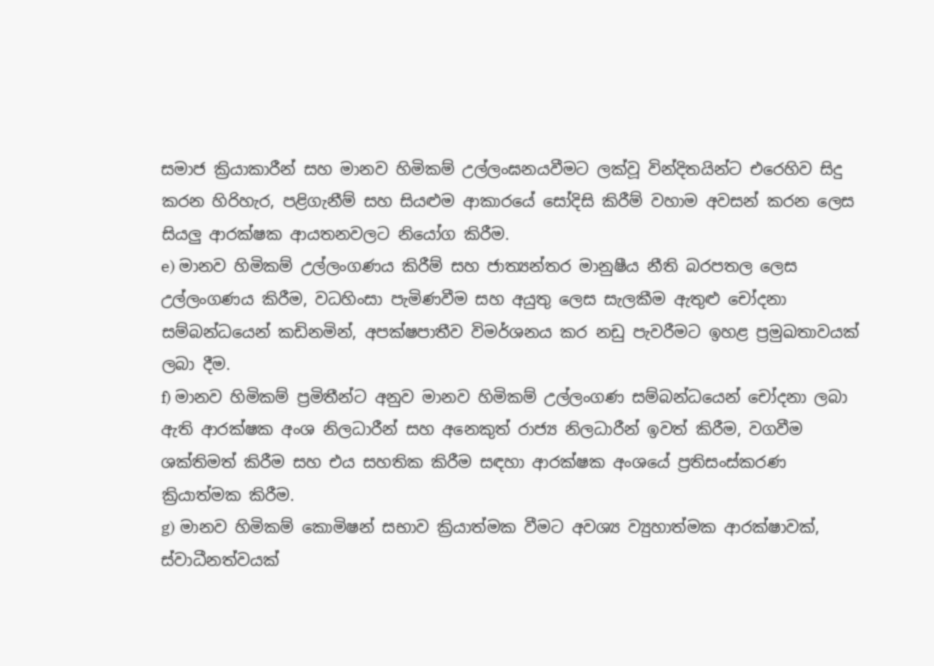සමාජ ක්‍රියාකාරීන් සහ මානව හිමිකම් උල්ලංඝනයවීමට ලක්වූ වින්දිතයින්ට එරෙහිව සිදු කරන හිරිහැර, පළිගැනීම් සහ සියළුම ආකාරයේ සෝදිසි කිරීම් වහාම අවසන් කරන ලෙස සියලු ආරක්ෂක ආයතනවලට නියෝග කිරීම.
e) මානව හිමිකම් උල්ලංගණය කිරීම් සහ ජාත්‍යන්තර මානුෂීය නීති බරපතල ලෙස උල්ලංගණය කිරීම, වධහිංසා පැමිණවීම සහ අයුතු ලෙස සැලකීම ඇතුළු චෝදනා සම්බන්ධයෙන් කඩිනමින්, අපක්ෂපාතීව විමර්ශනය කර නඩු පැවරීමට ඉහළ ප්‍රමුඛතාවයක් ලබා දීම.
f) මානව හිමිකම් ප්‍රමිතීන්ට අනුව මානව හිමිකම් උල්ලංගණ සම්බන්ධයෙන් චෝදනා ලබා ඇති ආරක්ෂක අංශ නිලධාරීන් සහ අනෙකුත් රාජ්‍ය නිලධාරීන් ඉවත් කිරීම, වගවීම ශක්තිමත් කිරීම සහ එය සහතික කිරීම සඳහා ආරක්ෂක අංශයේ ප්‍රතිසංස්කරණ ක්‍රියාත්මක කිරීම.
g) මානව හිමිකම් කොමිෂන් සභාව ක්‍රියාත්මක වීමට අවශ්‍ය ව්‍යුහාත්මක ආරක්ෂාවක්, ස්වාධීනත්වයක්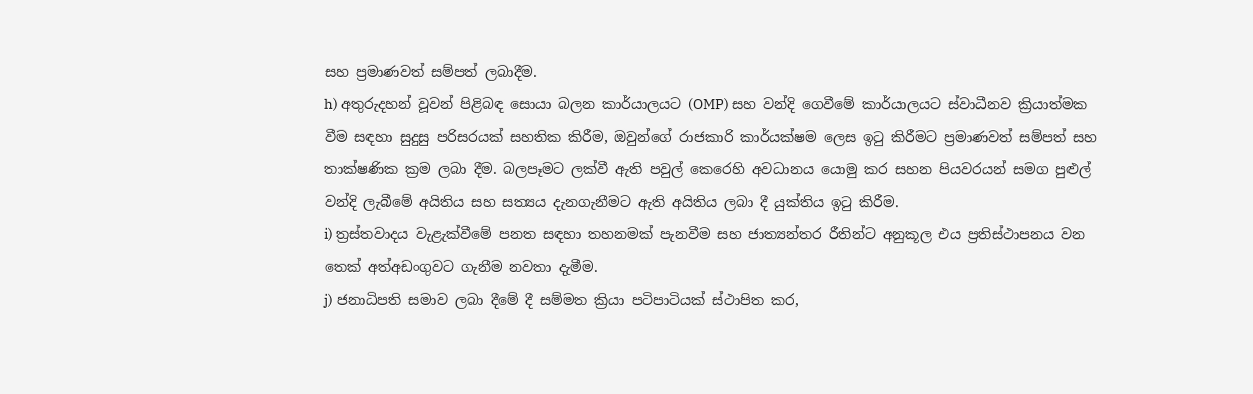සහ ප්‍රමාණවත් සම්පත් ලබාදීම.
h) අතුරුදහන් වූවන් පිළිබඳ සොයා බලන කාර්යාලයට (OMP) සහ වන්දි ගෙවීමේ කාර්යාලයට ස්වාධීනව ක්‍රියාත්මක වීම සඳහා සුදුසු පරිසරයක් සහතික කිරීම, ඔවුන්ගේ රාජකාරි කාර්යක්ෂම ලෙස ඉටු කිරීමට ප්‍රමාණවත් සම්පත් සහ තාක්ෂණික ක්‍රම ලබා දීම. බලපෑමට ලක්වී ඇති පවුල් කෙරෙහි අවධානය යොමු කර සහන පියවරයන් සමග පුළුල් වන්දි ලැබීමේ අයිතිය සහ සත්‍යය දැනගැනීමට ඇති අයිතිය ලබා දී යුක්තිය ඉටු කිරීම.
i) ත්‍රස්තවාදය වැළැක්වීමේ පනත සඳහා තහනමක් පැනවීම සහ ජාත්‍යන්තර රීතින්ට අනුකූල එය ප්‍රතිස්ථාපනය වන තෙක් අත්අඩංගුවට ගැනීම නවතා දැමීම.
j) ජනාධිපති සමාව ලබා දීමේ දී සම්මත ක්‍රියා පටිපාටියක් ස්ථාපිත කර,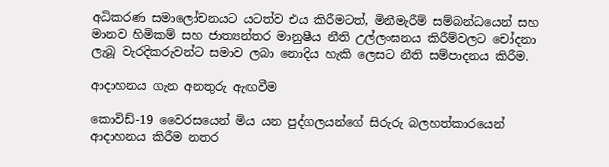අධිකරණ සමාලෝචනයට යටත්ව එය කිරීමටත්, මිනීමැරීම් සම්බන්ධයෙන් සහ මානව හිමිකම් සහ ජාත්‍යන්තර මානුෂීය නීති උල්ලංඝනය කිරීම්වලට චෝදනා ලැබූ වැරදිකරුවන්ට සමාව ලබා නොදිය හැකි ලෙසට නීති සම්පාදනය කිරීම.

ආදාහනය ගැන අනතුරු ඇඟවීම

කොවිඩ්-19 වෛරසයෙන් මිය යන පුද්ගලයන්ගේ සිරුරු බලහත්කාරයෙන් ආදාහනය කිරීම නතර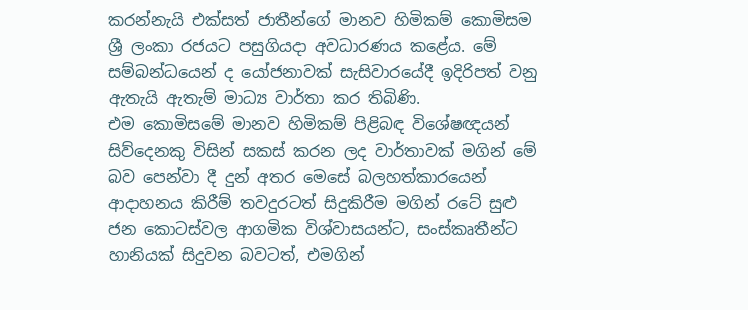කරන්නැයි එක්සත් ජාතීන්ගේ මානව හිමිකම් කොමිසම ශ්‍රී ලංකා රජයට පසුගියදා අවධාරණය කළේය. මේ සම්බන්ධයෙන් ද යෝජනාවක් සැසිවාරයේදී ඉදිරිපත් වනු ඇතැයි ඇතැම් මාධ්‍ය වාර්තා කර තිබිණි.
එම කොමිසමේ මානව හිමිකම් පිළිබඳ විශේෂඥයන් සිව්දෙනකු විසින් සකස් කරන ලද වාර්තාවක් මගින් මේ බව පෙන්වා දී දුන් අතර මෙසේ බලහත්කාරයෙන් ආදාහනය කිරීම් තවදුරටත් සිදුකිරීම මගින් රටේ සුළු ජන කොටස්වල ආගමික විශ්වාසයන්ට, සංස්කෘතීන්ට හානියක් සිදුවන බවටත්, එමගින්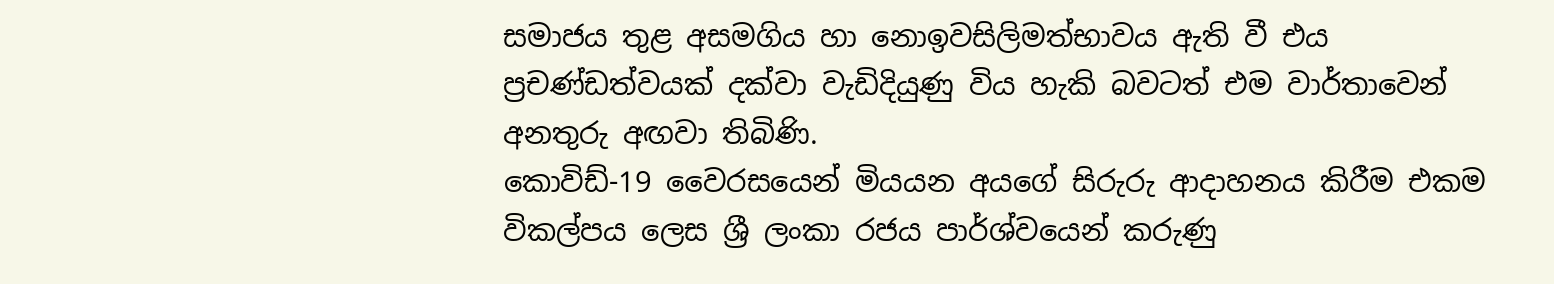සමාජය තුළ අසමගිය හා නොඉවසිලිමත්භාවය ඇති වී එය ප්‍රචණ්ඩත්වයක් දක්වා වැඩිදියුණු විය හැකි බවටත් එම වාර්තාවෙන් අනතුරු අඟවා තිබිණි.
කොවිඩ්-19 වෛරසයෙන් මියයන අයගේ සිරුරු ආදාහනය කිරීම එකම විකල්පය ලෙස ශ්‍රී ලංකා රජය පාර්ශ්වයෙන් කරුණු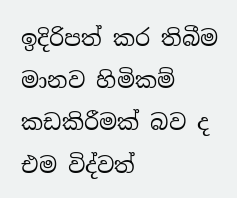ඉදිරිපත් කර තිබීම මානව හිමිකම් කඩකිරීමක් බව ද එම විද්වත්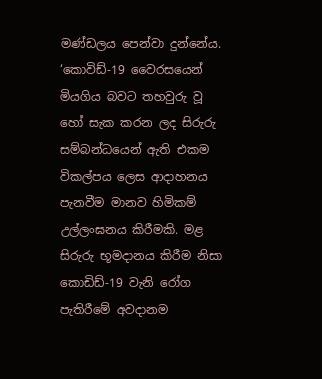මණ්ඩලය පෙන්වා දුන්නේය.
‘කොවිඩ්-19 වෛරසයෙන් මියගිය බවට තහවුරු වූ හෝ සැක කරන ලද සිරුරු සම්බන්ධයෙන් ඇති එකම විකල්පය ලෙස ආදාහනය පැනවීම මානව හිමිකම් උල්ලංඝනය කිරීමකි. මළ සිරුරු භූමදානය කිරීම නිසා කොඩිඩ්-19 වැනි රෝග පැතිරීමේ අවදානම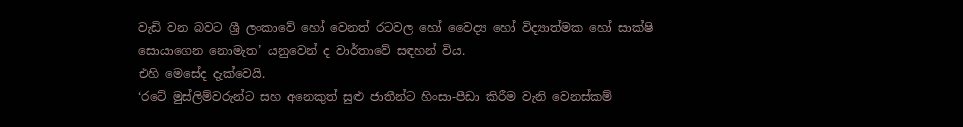වැඩි වන බවට ශ්‍රී ලංකාවේ හෝ වෙනත් රටවල හෝ වෛද්‍ය හෝ විද්‍යාත්මක හෝ සාක්ෂි සොයාගෙන නොමැත’ යනුවෙන් ද වාර්තාවේ සඳහන් විය.
එහි මෙසේද දැක්වෙයි.
‘රටේ මුස්ලිම්වරුන්ට සහ අනෙකුත් සුළු ජාතීන්ට හිංසා-පීඩා කිරීම වැනි වෙනස්කම්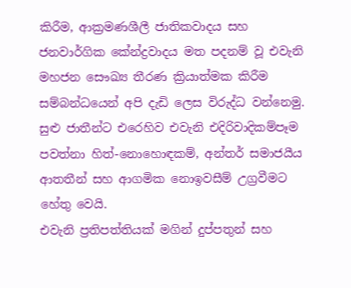කිරීම, ආක්‍රමණශීලී ජාතිකවාදය සහ ජනවාර්ගික කේන්ද්‍රවාදය මත පදනම් වූ එවැනි මහජන සෞඛ්‍ය තීරණ ක්‍රියාත්මක කිරීම සම්බන්ධයෙන් අපි දැඩි ලෙස විරුද්ධ වන්නෙමු. සුළු ජාතීන්ට එරෙහිව එවැනි එදිරිවාදිකම්පෑම පවත්නා හිත්-නොහොඳකම්, අන්තර් සමාජයීය ආතතීන් සහ ආගමික නොඉවසීම් උග්‍රවීමට හේතු වෙයි.
එවැනි ප්‍රතිපත්තියක් මගින් දුප්පතුන් සහ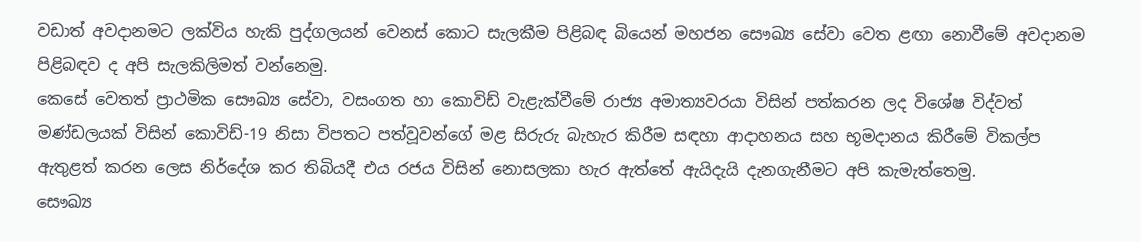වඩාත් අවදානමට ලක්විය හැකි පුද්ගලයන් වෙනස් කොට සැලකීම පිළිබඳ බියෙන් මහජන සෞඛ්‍ය සේවා වෙත ළඟා නොවීමේ අවදානම පිළිබඳව ද අපි සැලකිලිමත් වන්නෙමු.
කෙසේ වෙතත් ප්‍රාථමික සෞඛ්‍ය සේවා, වසංගත හා කොවිඩ් වැළැක්වීමේ රාජ්‍ය අමාත්‍යවරයා විසින් පත්කරන ලද විශේෂ විද්වත් මණ්ඩලයක් විසින් කොවිඩ්-19 නිසා විපතට පත්වූවන්ගේ මළ සිරුරු බැහැර කිරීම සඳහා ආදාහනය සහ භූමදානය කිරීමේ විකල්ප ඇතුළත් කරන ලෙස නිර්දේශ කර තිබියදී එය රජය විසින් නොසලකා හැර ඇත්තේ ඇයිදැයි දැනගැනීමට අපි කැමැත්තෙමු.
සෞඛ්‍ය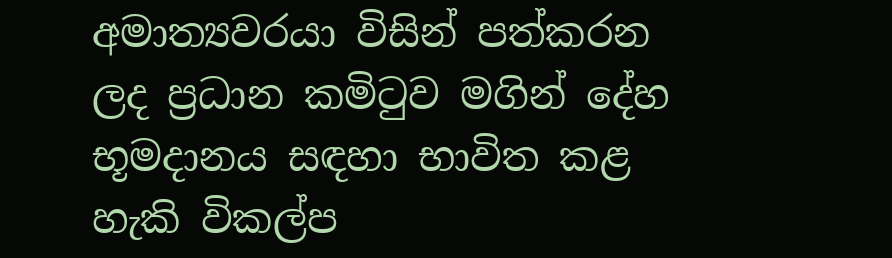අමාත්‍යවරයා විසින් පත්කරන ලද ප්‍රධාන කමිටුව මගින් දේහ භූමදානය සඳහා භාවිත කළ හැකි විකල්ප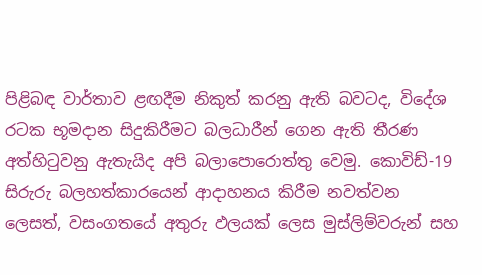පිළිබඳ වාර්තාව ළඟදීම නිකුත් කරනු ඇති බවටද, විදේශ රටක භූමදාන සිදුකිරීමට බලධාරීන් ගෙන ඇති තීරණ අත්හිටුවනු ඇතැයිද අපි බලාපොරොත්තු වෙමු. කොවිඩ්-19 සිරුරු බලහත්කාරයෙන් ආදාහනය කිරීම නවත්වන ලෙසත්, වසංගතයේ අතුරු ඵලයක් ලෙස මුස්ලිම්වරුන් සහ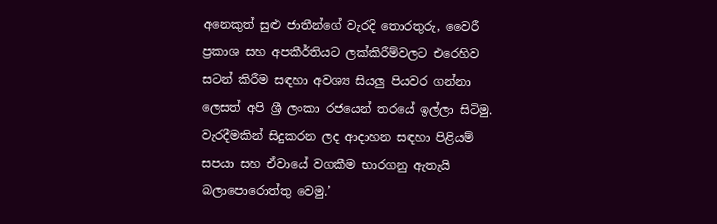අනෙකුත් සුළු ජාතීන්ගේ වැරදි තොරතුරු, වෛරී ප්‍රකාශ සහ අපකීර්තියට ලක්කිරීම්වලට එරෙහිව සටන් කිරීම සඳහා අවශ්‍ය සියලු පියවර ගන්නා ලෙසත් අපි ශ්‍රී ලංකා රජයෙන් තරයේ ඉල්ලා සිටිමු. වැරදීමකින් සිදුකරන ලද ආදාහන සඳහා පිළියම් සපයා සහ ඒවායේ වගකීම භාරගනු ඇතැයි බලාපොරොත්තු වෙමු.’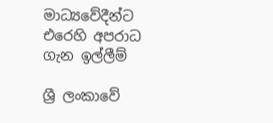මාධ්‍යවේදීන්ට එරෙහි අපරාධ ගැන ඉල්ලීම්

ශ්‍රී ලංකාවේ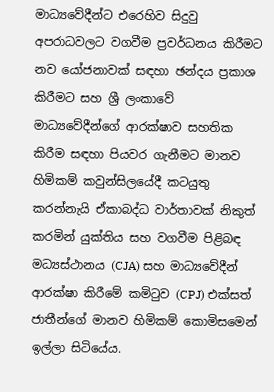මාධ්‍යවේදීන්ට එරෙහිව සිදුවු අපරාධවලට වගවීම ප්‍රවර්ධනය කිරීමට නව යෝජනාවක් සඳහා ඡන්දය ප්‍රකාශ කිරීමට සහ ශ්‍රී ලංකාවේ මාධ්‍යවේදීන්ගේ ආරක්ෂාව සහතික කිරීම සඳහා පියවර ගැනීමට මානව හිමිකම් කවුන්සිලයේදී කටයුතු කරන්නැයි ඒකාබද්ධ වාර්තාවක් නිකුත් කරමින් යුක්තිය සහ වගවීම පිළිබඳ මධ්‍යස්ථානය (CJA) සහ මාධ්‍යවේදීන් ආරක්ෂා කිරීමේ කමිටුව (CPJ) එක්සත් ජාතීන්ගේ මානව හිමිකම් කොමිසමෙන් ඉල්ලා සිටියේය.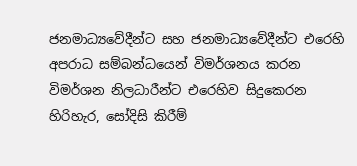ජනමාධ්‍යවේදීන්ට සහ ජනමාධ්‍යවේදීන්ට එරෙහි අපරාධ සම්බන්ධයෙන් විමර්ශනය කරන විමර්ශන නිලධාරීන්ට එරෙහිව සිදුකෙරන හිරිහැර, සෝදිසි කිරීම්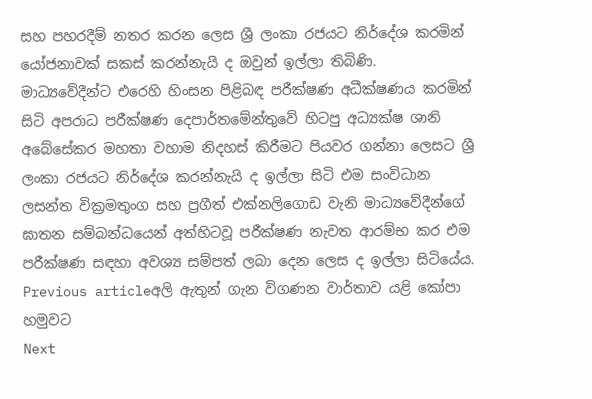සහ පහරදීම් නතර කරන ලෙස ශ්‍රී ලංකා රජයට නිර්දේශ කරමින් යෝජනාවක් සකස් කරන්නැයි ද ඔවුන් ඉල්ලා තිබිණි.
මාධ්‍යවේදීන්ට එරෙහි හිංසන පිළිබඳ පරීක්ෂණ අධීක්ෂණය කරමින් සිටි අපරාධ පරීක්ෂණ දෙපාර්තමේන්තුවේ හිටපු අධ්‍යක්ෂ ශානි අබේසේකර මහතා වහාම නිදහස් කිරීමට පියවර ගන්නා ලෙසට ශ්‍රී ලංකා රජයට නිර්දේශ කරන්නැයි ද ඉල්ලා සිටි එම සංවිධාන ලසන්ත වික්‍රමතුංග සහ ප්‍රගීත් එක්නලිගොඩ වැනි මාධ්‍යවේදීන්ගේ ඝාතන සම්බන්ධයෙන් අත්හිටවූ පරීක්ෂණ නැවත ආරම්භ කර එම පරීක්ෂණ සඳහා අවශ්‍ය සම්පත් ලබා දෙන ලෙස ද ඉල්ලා සිටියේය.
Previous articleඅලි ඇතුන් ගැන විගණන වාර්තාව යළි කෝපා හමුවට
Next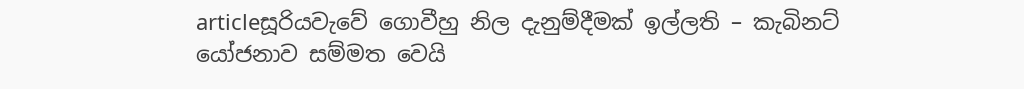articleසූරියවැවේ ගොවීහු නිල දැනුම්දීමක් ඉල්ලති – කැබිනට් යෝජනාව සම්මත වෙයි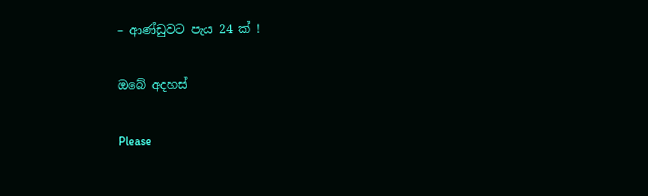– ආණ්ඩුවට පැය 24 ක් !

ඔබේ අදහස්

Please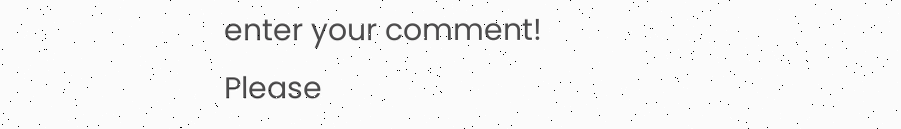enter your comment!
Please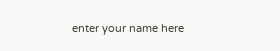enter your name here